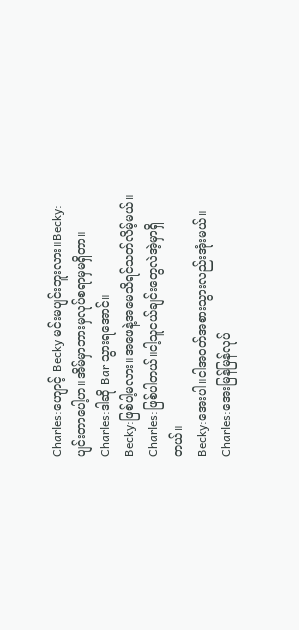Charles:ဟျောင့် Becky မင်းမပျင်းဘူးလား။Becky:ပျင်းတာပေါ့ဟ။အိမ်မှာဘားမှလုပ်စရာမှမရှိတာ။
Charles:ဒါဆို Bar သွားရအောင်။
Becky:ဖြစ်ပါ့မလား။အဖေနဲ့အမေသိရင်သတ်လိမ့်မယ်။
Charles:ဖြစ်ပါတယ်။ငါ့သူငယ်ချင်းတွေလဲအဲ့မှာရှိတယ်။
Becky:အေးပါ။ငါအဝတ်အစားသွားလည်းအုံးမယ်။
Charles:အေးမြန်မြန်လုပ်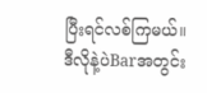ပြီးရင်လစ်ကြမယ်။
ဒီလိုနဲ့ပဲBarအတွင်း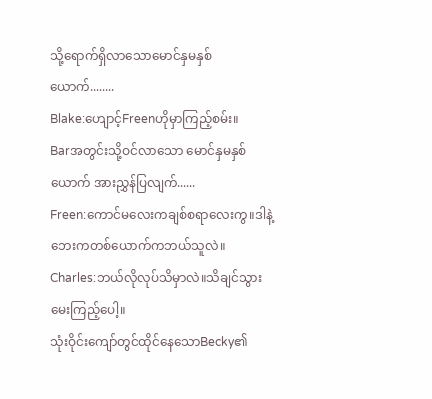သို့ရောက်ရှိလာသောမောင်နှမနှစ်ယောက်........
Blake:ဟျောင့်Freenဟိုမှာကြည့်စမ်း။
Barအတွင်းသို့ဝင်လာသော မောင်နှမနှစ်ယောက် အားညွှန်ပြလျက်......
Freen:ကောင်မလေးကချစ်စရာလေးကွ။ဒါနဲ့ဘေးကတစ်ယောက်ကဘယ်သူလဲ။
Charles:ဘယ်လိုလုပ်သိမှာလဲ။သိချင်သွားမေးကြည့်ပေါ့။
သုံးဝိုင်းကျော်တွင်ထိုင်နေသောBecky၏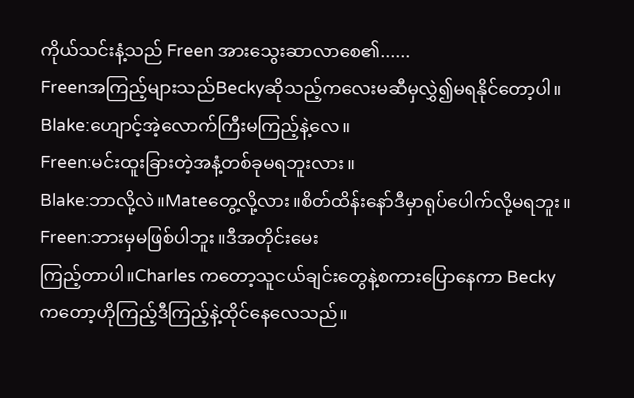ကိုယ်သင်းနံ့သည် Freen အားသွေးဆာလာစေ၏......
Freenအကြည့်များသည်Beckyဆိုသည့်ကလေးမဆီမှလွှဲ၍မရနိုင်တော့ပါ။
Blake:ဟျောင့်အဲ့လောက်ကြီးမကြည့်နဲ့လေ။
Freen:မင်းထူးခြားတဲ့အနံ့တစ်ခုမရဘူးလား။
Blake:ဘာလို့လဲ။Mateတွေ့လို့လား။စိတ်ထိန်းနော်ဒီမှာရုပ်ပေါက်လို့မရဘူး။
Freen:ဘားမှမဖြစ်ပါဘူး။ဒီအတိုင်းမေး
ကြည့်တာပါ။Charles ကတော့သူငယ်ချင်းတွေနဲ့စကားပြောနေကာ Becky ကတော့ဟိုကြည့်ဒီကြည့်နဲ့ထိုင်နေလေသည်။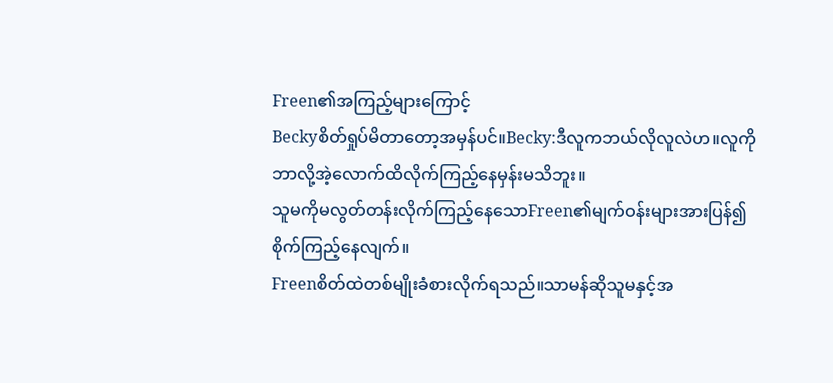Freen၏အကြည့်များကြောင့်
Beckyစိတ်ရှုပ်မိတာတော့အမှန်ပင်။Becky:ဒီလူကဘယ်လိုလူလဲဟ။လူကိုဘာလို့အဲ့လောက်ထိလိုက်ကြည့်နေမှန်းမသိဘူး။
သူမကိုမလွတ်တန်းလိုက်ကြည့်နေသောFreen၏မျက်ဝန်းများအားပြန်၍စိုက်ကြည့်နေလျက်။
Freenစိတ်ထဲတစ်မျိုးခံစားလိုက်ရသည်။သာမန်ဆိုသူမနှင့်အ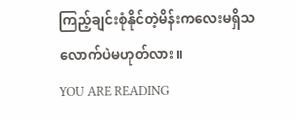ကြည့်ချင်းစုံနိုင်တဲ့မိန်းကလေးမရှိသလောက်ပဲမဟုတ်လား။
YOU ARE READING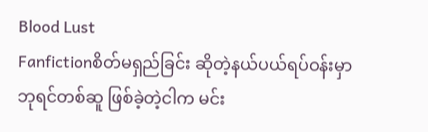Blood Lust
Fanfictionစိတ်မရှည်ခြင်း ဆိုတဲ့နယ်ပယ်ရပ်ဝန်းမှာ ဘုရင်တစ်ဆူ ဖြစ်ခဲ့တဲ့ငါက မင်း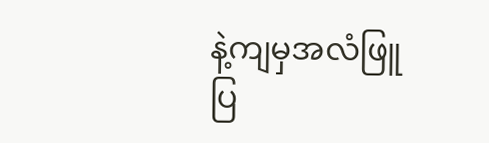နဲ့ကျမှအလံဖြူပြ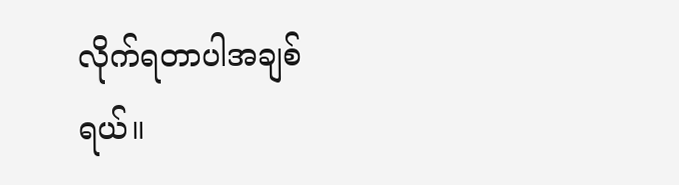လိုက်ရတာပါအချစ်ရယ်။